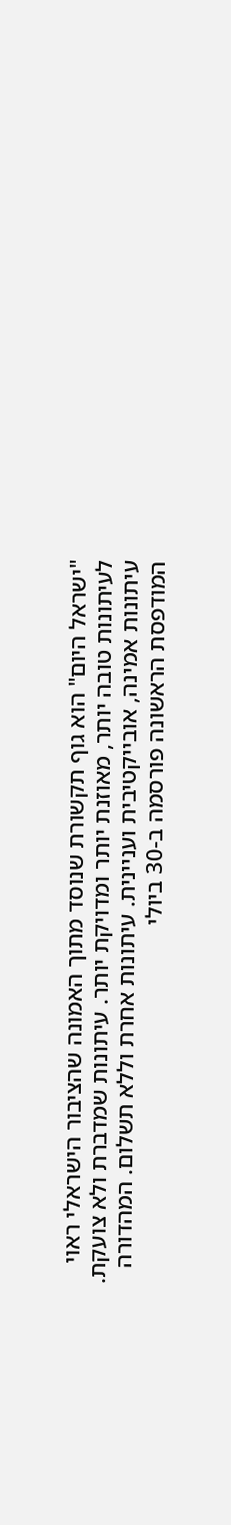"ישראל היום" הוא גוף תקשורת שנוסד מתוך האמונה שהציבור הישראלי ראוי לעיתונות טובה יותר, מאוזנת יותר ומדויקת יותר. עיתונות שמדברת ולא צועקת. עיתונות אמינה, אובייקטיבית ועניינית. עיתונות אחרת וללא תשלום. המהדורה המודפסת הראשונה פורסמה ב-30 ביולי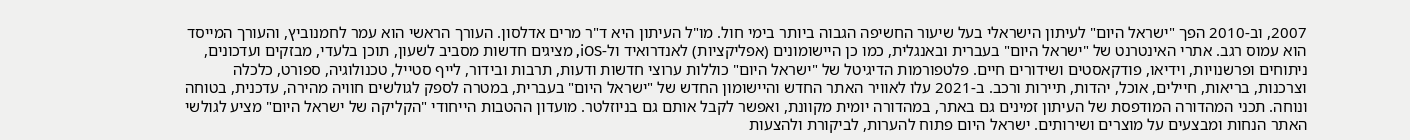2007, וב-2010 הפך "ישראל היום" לעיתון הישראלי בעל שיעור החשיפה הגבוה ביותר בימי חול. מו"ל העיתון היא ד"ר מרים אדלסון. העורך הראשי הוא עמר לחמנוביץ, והעורך המייסד הוא עמוס רגב. אתרי האינטרנט של "ישראל היום" בעברית ובאנגלית, כמו כן היישומונים (אפליקציות) לאנדרואיד ול-iOS, מציגים חדשות מסביב לשעון, תוכן בלעדי, מבזקים ועדכונים, ניתוחים ופרשנויות, וידיאו, פודקאסטים ושידורים חיים. פלטפורמות הדיגיטל של "ישראל היום" כוללות ערוצי חדשות ודעות, תרבות ובידור, לייף סטייל, טכנולוגיה, ספורט, כלכלה וצרכנות, בריאות, חיילים, אוכל, יהדות, תיירות ורכב. ב-2021 עלו לאוויר האתר החדש והיישומון החדש של "ישראל היום" בעברית, במטרה לספק לגולשים חוויה מהירה, עדכנית, בטוחה ונוחה. תכני המהדורה המודפסת של העיתון זמינים גם באתר, במהדורה יומית מקוונת, ואפשר לקבל אותם גם בניוזלטר. מועדון ההטבות הייחודי "הקליקה של ישראל היום" מציע לגולשי האתר הנחות ומבצעים על מוצרים ושירותים. ישראל היום פתוח להערות, לביקורת ולהצעות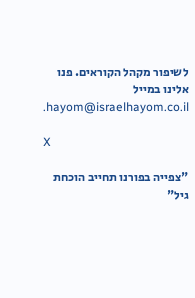לשיפור מקהל הקוראים. פנו אלינו במייל hayom@israelhayom.co.il.

X

"צפייה בפורנו תחייב הוכחת גיל"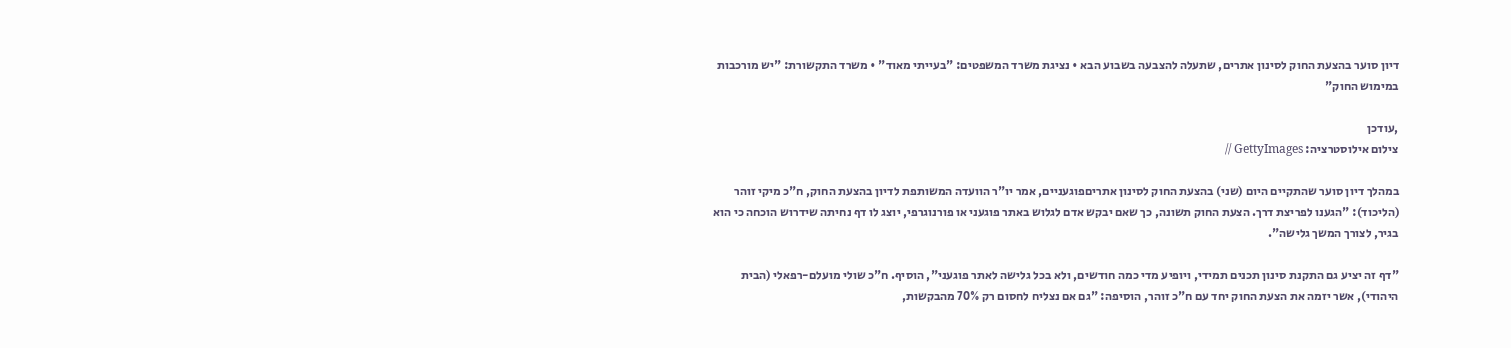דיון סוער בהצעת החוק לסינון אתרים, שתעלה להצבעה בשבוע הבא • נציגת משרד המשפטים: "בעייתי מאוד" • משרד התקשורת: "יש מורכבות במימוש החוק"

,עודכן
צילום אילוסטרציה: GettyImages //

במהלך דיון סוער שהתקיים היום (שני) בהצעת החוק לסינון אתריםפוגעניים, אמר יו"ר הוועדה המשותפת לדיון בהצעת החוק, ח"כ מיקי זוהר (הליכוד): "הגענו לפריצת דרך. הצעת החוק תשונה, כך שאם יבקש אדם לגלוש באתר פוגעני או פורנוגרפי, יוצג לו דף נחיתה שידרוש הוכחה כי הוא בגיר, לצורך המשך גלישה".

"דף זה יציע גם התקנת סינון תכנים תמידי, ויופיע מדי כמה חודשים, ולא בכל גלישה לאתר פוגעני", הוסיף. ח"כ שולי מועלם-רפאלי (הבית היהודי), אשר יזמה את הצעת החוק יחד עם ח"כ זוהר, הוסיפה: "גם אם נצליח לחסום רק 70% מהבקשות,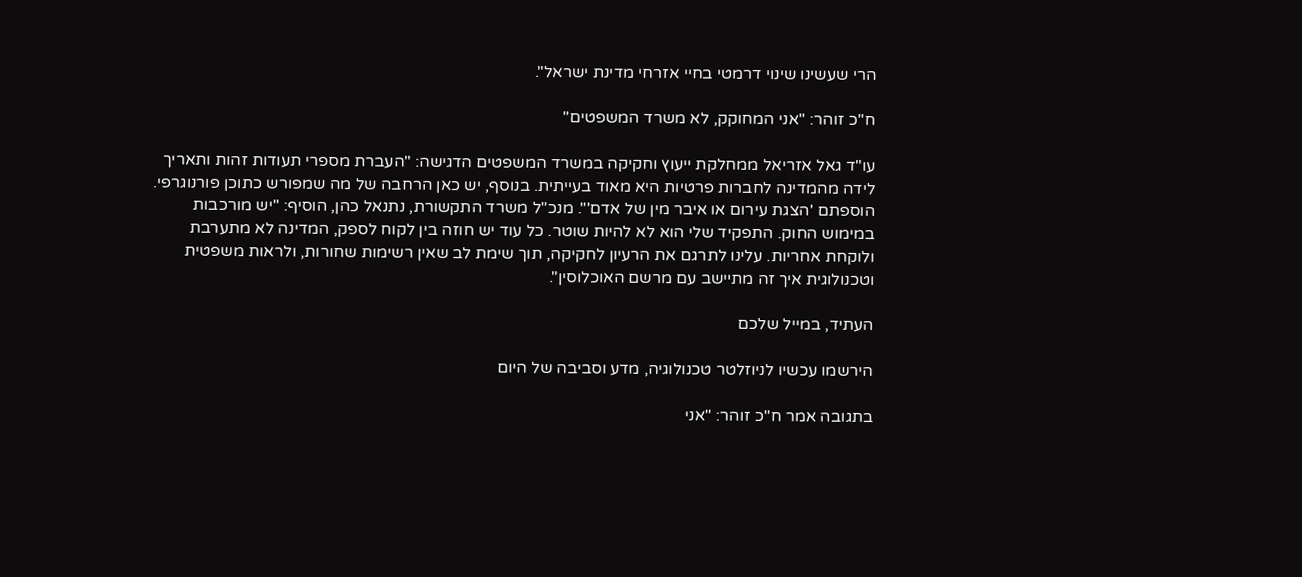הרי שעשינו שינוי דרמטי בחיי אזרחי מדינת ישראל".

ח"כ זוהר: "אני המחוקק, לא משרד המשפטים"

עו"ד גאל אזריאל ממחלקת ייעוץ וחקיקה במשרד המשפטים הדגישה: "העברת מספרי תעודות זהות ותאריך לידה מהמדינה לחברות פרטיות היא מאוד בעייתית. בנוסף, יש כאן הרחבה של מה שמפורש כתוכן פורנוגרפי. הוספתם 'הצגת עירום או איבר מין של אדם'". מנכ"ל משרד התקשורת, נתנאל כהן, הוסיף: "יש מורכבות במימוש החוק. התפקיד שלי הוא לא להיות שוטר. כל עוד יש חוזה בין לקוח לספק, המדינה לא מתערבת ולוקחת אחריות. עלינו לתרגם את הרעיון לחקיקה, תוך שימת לב שאין רשימות שחורות, ולראות משפטית וטכנולוגית איך זה מתיישב עם מרשם האוכלוסין".

העתיד, במייל שלכם

הירשמו עכשיו לניוזלטר טכנולוגיה, מדע וסביבה של היום

בתגובה אמר ח"כ זוהר: "אני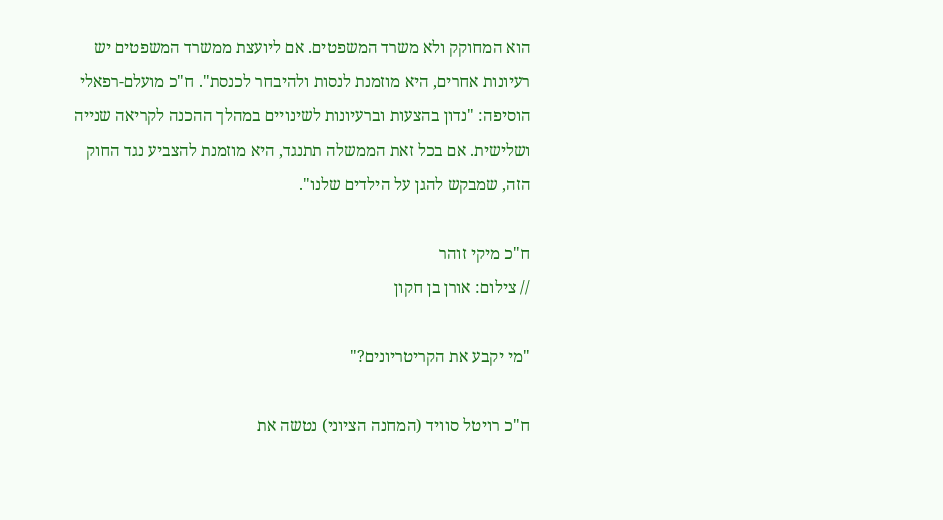הוא המחוקק ולא משרד המשפטים. אם ליועצת ממשרד המשפטים יש רעיונות אחרים, היא מוזמנת לנסות ולהיבחר לכנסת". ח"כ מועלם-רפאלי הוסיפה: "נדון בהצעות וברעיונות לשינויים במהלך ההכנה לקריאה שנייה ושלישית. אם בכל זאת הממשלה תתנגד, היא מוזמנת להצביע נגד החוק הזה, שמבקש להגן על הילדים שלנו".

ח"כ מיקי זוהר
// צילום: אורן בן חקון

"מי יקבע את הקריטריונים?"

ח"כ רויטל סוויד (המחנה הציוני) נטשה את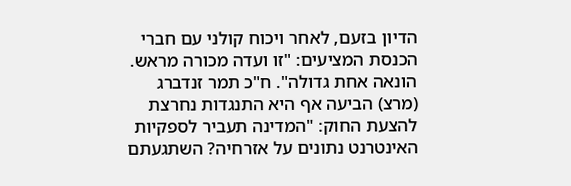הדיון בזעם, לאחר ויכוח קולני עם חברי הכנסת המציעים: "זו ועדה מכורה מראש. הונאה אחת גדולה". ח"כ תמר זנדברג (מרצ) הביעה אף היא התנגדות נחרצת להצעת החוק: "המדינה תעביר לספקיות האינטרנט נתונים על אזרחיה? השתגעתם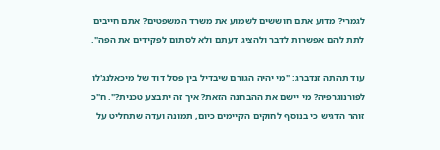לגמרי? מדוע אתם חוששים לשמוע את משרד המשפטים? אתם חייבים לתת להם אפשרות לדבר ולהציג דעתם ולא לסתום לפקידים את הפה".

עוד תהתה זנדברג: "מי יהיה הגורם שיבדיל בין פסל דוד של מיכאלנג'לו לפורנוגרפיה? מי יישם את ההבחנה הזאת? איך זה יתבצע טכנית?". ח"כ זוהר הדגיש כי בנוסף לחוקים הקיימים כיום, תמונה ועדה שתחליט על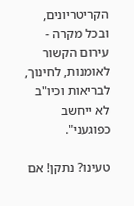הקריטריונים, ובכל מקרה - עירום הקשור לאומנות, לחינוך, לבריאות וכיו"ב לא ייחשב כפוגעני".

טעינו? נתקן! אם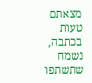מצאתם טעות בכתבה, נשמח שתשתפו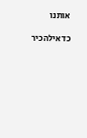אותנו

כדאילהכיר